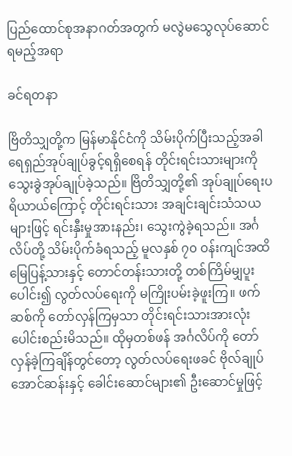ပြည်ထောင်စုအနာဂတ်အတွက် မလွဲမသွေလုပ်ဆောင်ရမည့်အရာ

ခင်ရတနာ

ဗြိတိသျှတို့က မြန်မာနိုင်ငံကို သိမ်းပိုက်ပြီးသည့်အခါ ရေရှည်အုပ်ချုပ်ခွင့်ရရှိစေရန် တိုင်းရင်းသားများကို သွေးခွဲအုပ်ချုပ်ခဲ့သည်။ ဗြိတိသျှတို့၏ အုပ်ချုပ်ရေးပရိယာယ်ကြောင့် တိုင်းရင်းသား အချင်းချင်းသံသယများဖြင့် ရင်းနှီးမှုအားနည်း၊ သွေးကွဲခဲ့ရသည်။ အင်္ဂလိပ်တို့ သိမ်းပိုက်ခံရသည့် မူလနှစ် ၇၀ ဝန်းကျင်အထိ မြေပြန့်သားနှင့် တောင်တန်းသားတို့ တစ်ကြိမ်မျှပူးပေါင်း၍ လွတ်လပ်ရေးကို မကြိုးပမ်းခဲ့ဖူးကြ။ ဖက်ဆစ်ကို တော်လှန်ကြမှသာ တိုင်းရင်းသားအားလုံးပေါင်းစည်းမိသည်။ ထိုမှတစ်ဖန် အင်္ဂလိပ်ကို တော်လှန်ခဲ့ကြချိန်တွင်တော့ လွတ်လပ်ရေးဖခင် ဗိုလ်ချုပ်အောင်ဆန်းနှင့် ခေါင်းဆောင်များ၏ ဦးဆောင်မှုဖြင့်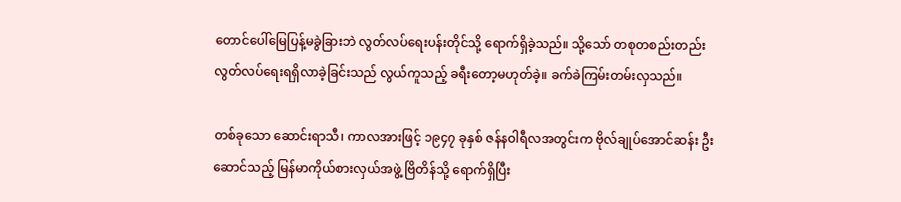တောင်ပေါ်မြေပြန့်မခွဲခြားဘဲ လွတ်လပ်ရေးပန်းတိုင်သို့ ရောက်ရှိခဲ့သည်။ သို့သော် တစုတစည်းတည်း လွတ်လပ်ရေးရရှိလာခဲ့ခြင်းသည် လွယ်ကူသည့် ခရီးတော့မဟုတ်ခဲ့။ ခက်ခဲကြမ်းတမ်းလှသည်။

တစ်ခုသော ဆောင်းရာသီ၊ ကာလအားဖြင့် ၁၉၄၇ ခုနှစ် ဇန်နဝါရီလအတွင်းက ဗိုလ်ချုပ်အောင်ဆန်း ဦးဆောင်သည့် မြန်မာကိုယ်စားလှယ်အဖွဲ့ ဗြိတိန်သို့ ရောက်ရှိပြီး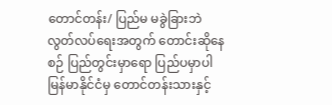တောင်တန်း/ ပြည်မ မခွဲခြားဘဲ လွတ်လပ်ရေးအတွက် တောင်းဆိုနေစဉ် ပြည်တွင်းမှာရော ပြည်ပမှာပါ မြန်မာနိုင်ငံမှ တောင်တန်းသားနှင့်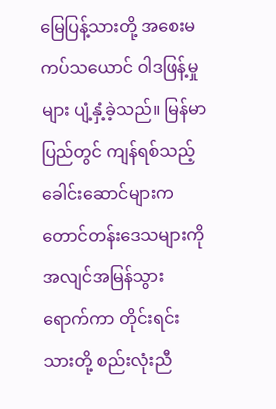မြေပြန့်သားတို့ အစေးမကပ်သယောင် ဝါဒဖြန့်မှုများ ပျံ့နှံ့ခဲ့သည်။ မြန်မာပြည်တွင် ကျန်ရစ်သည့်ခေါင်းဆောင်များက တောင်တန်းဒေသများကို အလျင်အမြန်သွားရောက်ကာ တိုင်းရင်းသားတို့ စည်းလုံးညီ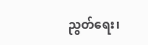ညွတ်ရေး၊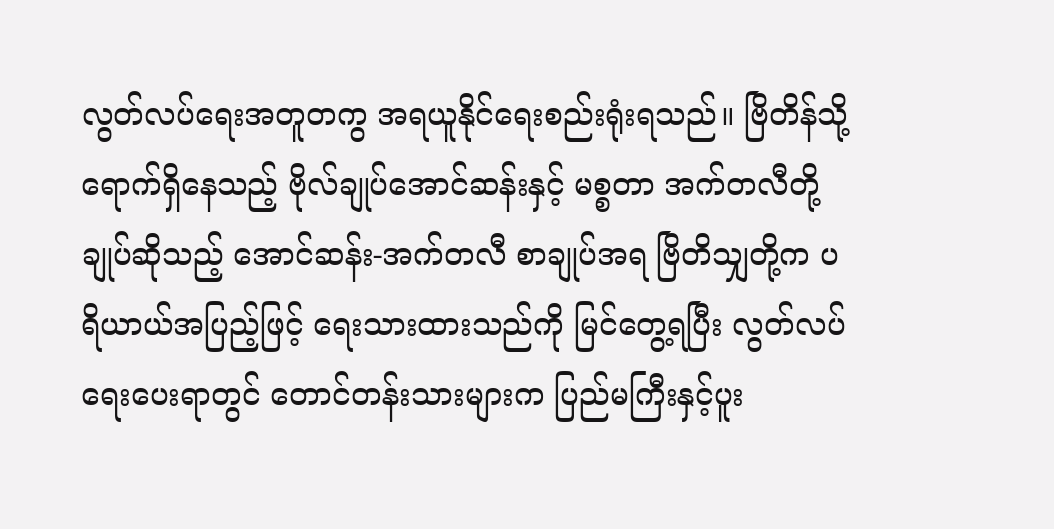လွတ်လပ်ရေးအတူတကွ အရယူနိုင်ရေးစည်းရုံးရသည်။ ဗြိတိန်သို့ရောက်ရှိနေသည့် ဗိုလ်ချုပ်အောင်ဆန်းနှင့် မစ္စတာ အက်တလီတို့ ချုပ်ဆိုသည့် အောင်ဆန်း-အက်တလီ စာချုပ်အရ ဗြိတိသျှတို့က ပရိယာယ်အပြည့်ဖြင့် ရေးသားထားသည်ကို မြင်တွေ့ရပြီး လွတ်လပ်ရေးပေးရာတွင် တောင်တန်းသားများက ပြည်မကြီးနှင့်ပူး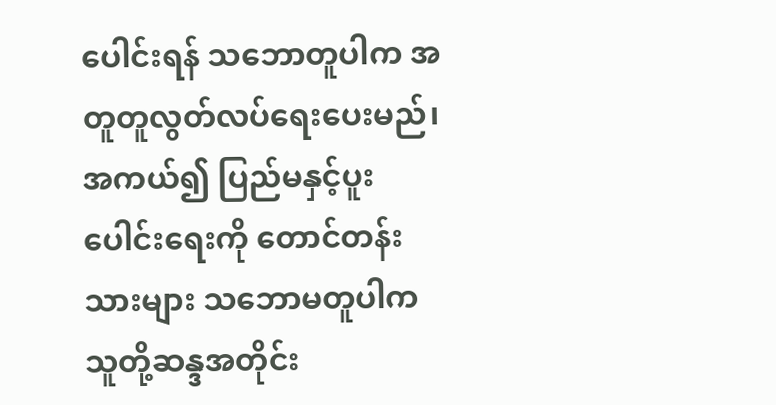ပေါင်းရန် သဘောတူပါက အတူတူလွတ်လပ်ရေးပေးမည်၊ အကယ်၍ ပြည်မနှင့်ပူးပေါင်းရေးကို တောင်တန်းသားများ သဘောမတူပါက သူတို့ဆန္ဒအတိုင်း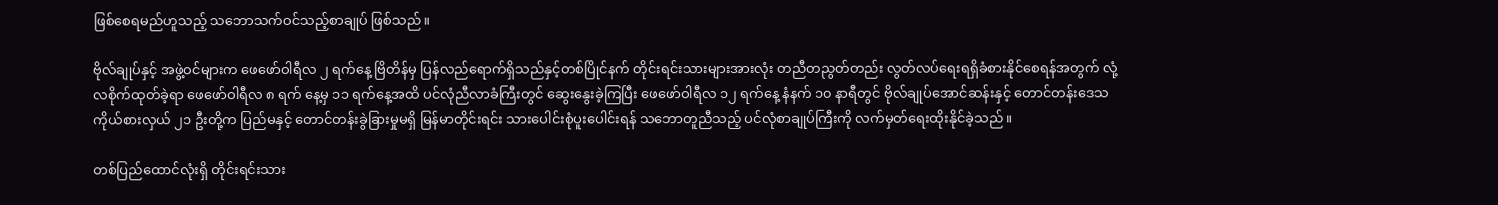ဖြစ်စေရမည်ဟူသည့် သဘောသက်ဝင်သည့်စာချုပ် ဖြစ်သည်။

ဗိုလ်ချုပ်နှင့် အဖွဲ့ဝင်များက ဖေဖော်ဝါရီလ ၂ ရက်နေ့ ဗြိတိန်မှ ပြန်လည်ရောက်ရှိသည်နှင့်တစ်ပြိုင်နက် တိုင်းရင်းသားများအားလုံး တညီတညွတ်တည်း လွတ်လပ်ရေးရရှိခံစားနိုင်စေရန်အတွက် လုံ့လစိုက်ထုတ်ခဲ့ရာ ဖေဖော်ဝါရီလ ၈ ရက် နေ့မှ ၁၁ ရက်နေ့အထိ ပင်လုံညီလာခံကြီးတွင် ဆွေးနွေးခဲ့ကြပြီး ဖေဖော်ဝါရီလ ၁၂ ရက်နေ့ နံနက် ၁၀ နာရီတွင် ဗိုလ်ချုပ်အောင်ဆန်းနှင့် တောင်တန်းဒေသ ကိုယ်စားလှယ် ၂၁ ဦးတို့က ပြည်မနှင့် တောင်တန်းခွဲခြားမှုမရှိ မြန်မာတိုင်းရင်း သားပေါင်းစုံပူးပေါင်းရန် သဘောတူညီသည့် ပင်လုံစာချုပ်ကြီးကို လက်မှတ်ရေးထိုးနိုင်ခဲ့သည်။

တစ်ပြည်ထောင်လုံးရှိ တိုင်းရင်းသား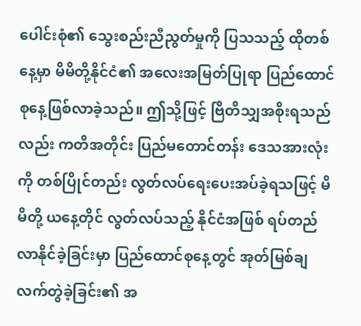ပေါင်းစုံ၏ သွေးစည်းညီညွတ်မှုကို ပြသသည့် ထိုတစ်နေ့မှာ မိမိတို့နိုင်ငံ၏ အလေးအမြတ်ပြုရာ ပြည်ထောင်စုနေ့ဖြစ်လာခဲ့သည်။ ဤသို့ဖြင့် ဗြိတိသျှအစိုးရသည်လည်း ကတိအတိုင်း ပြည်မတောင်တန်း ဒေသအားလုံးကို တစ်ပြိုင်တည်း လွတ်လပ်ရေးပေးအပ်ခဲ့ရသဖြင့် မိမိတို့ ယနေ့တိုင် လွတ်လပ်သည့် နိုင်ငံအဖြစ် ရပ်တည်လာနိုင်ခဲ့ခြင်းမှာ ပြည်ထောင်စုနေ့တွင် အုတ်မြစ်ချ လက်တွဲခဲ့ခြင်း၏ အ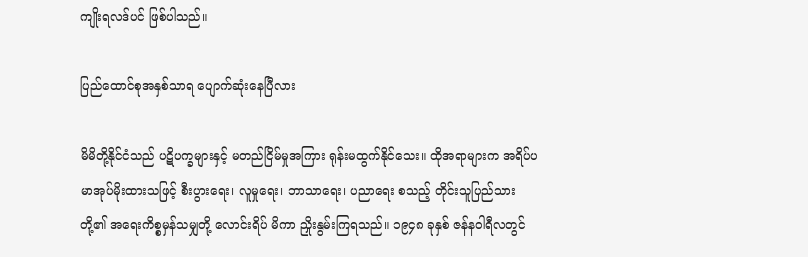ကျိုးရလဒ်ပင် ဖြစ်ပါသည်။

ပြည်ထောင်စုအနှစ်သာရ ပျောက်ဆုံးနေပြီလား

မိမိတို့နိုင်ငံသည် ပဋိပက္ခများနှင့် မတည်ငြိမ်မှုအကြား ရုန်းမထွက်နိုင်သေး။ ထိုအရာများက အရိပ်ပမာအုပ်မိုးထားသဖြင့် စီးပွားရေး၊ လူမှုရေး၊ ဘာသာရေး၊ ပညာရေး စသည့် တိုင်းသူပြည်သားတို့၏ အရေးကိစ္စမှန်သမျှတို့ လောင်းရိပ် မိကာ ညှိုးနွမ်းကြရသည်။ ၁၉၄၈ ခုနှစ် ဇန်နဝါရီလတွင်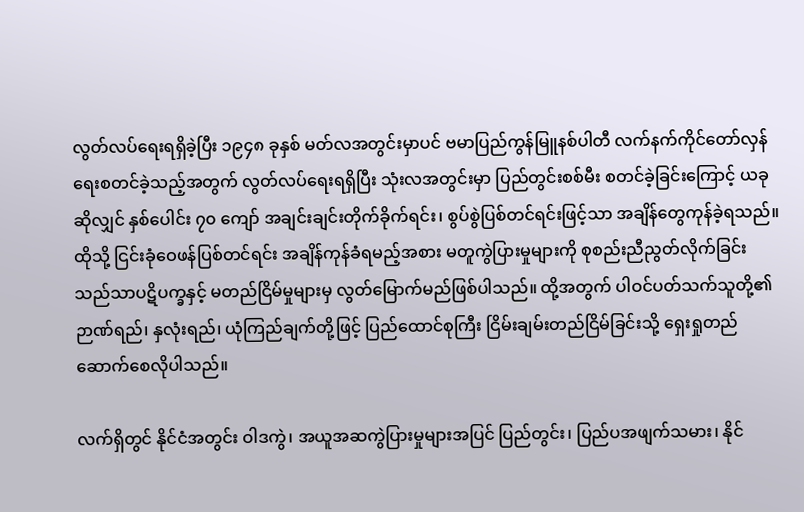လွတ်လပ်ရေးရရှိခဲ့ပြီး ၁၉၄၈ ခုနှစ် မတ်လအတွင်းမှာပင် ဗမာပြည်ကွန်မြူနစ်ပါတီ လက်နက်ကိုင်တော်လှန်ရေးစတင်ခဲ့သည့်အတွက် လွတ်လပ်ရေးရရှိပြီး သုံးလအတွင်းမှာ ပြည်တွင်းစစ်မီး စတင်ခဲ့ခြင်းကြောင့် ယခုဆိုလျှင် နှစ်ပေါင်း ၇၀ ကျော် အချင်းချင်းတိုက်ခိုက်ရင်း၊ စွပ်စွဲပြစ်တင်ရင်းဖြင့်သာ အချိန်တွေကုန်ခဲ့ရသည်။ ထိုသို့ ငြင်းခုံဝေဖန်ပြစ်တင်ရင်း အချိန်ကုန်ခံရမည့်အစား မတူကွဲပြားမှုများကို စုစည်းညီညွတ်လိုက်ခြင်း သည်သာပဋိပက္ခနှင့် မတည်ငြိမ်မှုများမှ လွတ်မြောက်မည်ဖြစ်ပါသည်။ ထို့အတွက် ပါဝင်ပတ်သက်သူတို့၏ ဉာဏ်ရည်၊ နှလုံးရည်၊ ယုံကြည်ချက်တို့ဖြင့် ပြည်ထောင်စုကြီး ငြိမ်းချမ်းတည်ငြိမ်ခြင်းသို့ ရှေးရှုတည်ဆောက်စေလိုပါသည်။

လက်ရှိတွင် နိုင်ငံအတွင်း ဝါဒကွဲ၊ အယူအဆကွဲပြားမှုများအပြင် ပြည်တွင်း၊ ပြည်ပအဖျက်သမား၊ နိုင်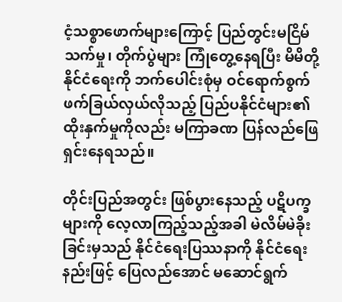ငံ့သစ္စာဖောက်များကြောင့် ပြည်တွင်းမငြိမ်သက်မှု၊ တိုက်ပွဲများ ကြုံတွေ့နေရပြီး မိမိတို့ နိုင်ငံရေးကို ဘက်ပေါင်းစုံမှ ဝင်ရောက်စွက်ဖက်ခြယ်လှယ်လိုသည့် ပြည်ပနိုင်ငံများ၏ ထိုးနှက်မှုကိုလည်း မကြာခဏ ပြန်လည်ဖြေရှင်းနေရသည်။

တိုင်းပြည်အတွင်း ဖြစ်ပွားနေသည့် ပဋိပက္ခများကို လေ့လာကြည့်သည့်အခါ မဲလိမ်မဲခိုးခြင်းမှသည် နိုင်ငံရေးပြဿနာကို နိုင်ငံရေးနည်းဖြင့် ပြေလည်အောင် မဆောင်ရွက်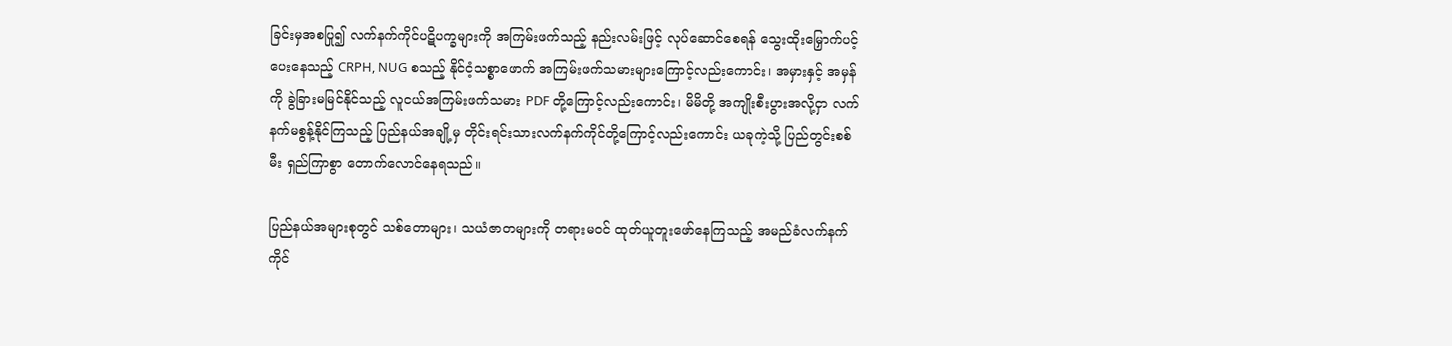ခြင်းမှအစပြု၍ လက်နက်ကိုင်ပဋိပက္ခများကို အကြမ်းဖက်သည့် နည်းလမ်းဖြင့် လုပ်ဆောင်စေရန် သွေးထိုးမြှောက်ပင့်ပေးနေသည့် CRPH, NUG စသည့် နိုင်ငံ့သစ္စာဖောက် အကြမ်းဖက်သမားများကြောင့်လည်းကောင်း၊ အမှားနှင့် အမှန်ကို ခွဲခြားမမြင်နိုင်သည့် လူငယ်အကြမ်းဖက်သမား PDF တို့ကြောင့်လည်းကောင်း၊ မိမိတို့ အကျိုးစီးပွားအလို့ငှာ လက်နက်မစွန့်နိုင်ကြသည့် ပြည်နယ်အချို့မှ တိုင်းရင်းသားလက်နက်ကိုင်တို့ကြောင့်လည်းကောင်း ယခုကဲ့သို့ ပြည်တွင်းစစ်မီး ရှည်ကြာစွာ တောက်လောင်နေရသည်။

ပြည်နယ်အများစုတွင် သစ်တောများ၊ သယံဇာတများကို တရားမဝင် ထုတ်ယူတူးဖော်နေကြသည့် အမည်ခံလက်နက်ကိုင်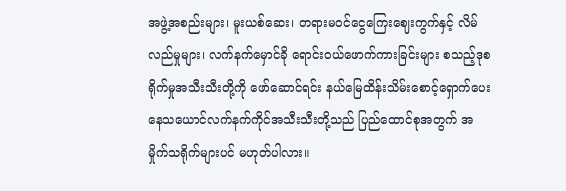အဖွဲ့အစည်းများ၊ မူးယစ်ဆေး၊ တရားမဝင်ငွေကြေးဈေးကွက်နှင့် လိမ်လည်မှုများ၊ လက်နက်မှောင်ခို ရောင်းဝယ်ဖောက်ကားခြင်းများ စသည့်ဒုစရိုက်မှုအသီးသီးတို့ကို ဖော်ဆောင်ရင်း နယ်မြေထိန်းသိမ်းစောင့်ရှောက်ပေး နေသယောင်လက်နက်ကိုင်အသီးသီးတို့သည် ပြည်ထောင်စုအတွက် အမှိုက်သရိုက်များပင် မဟုတ်ပါလား။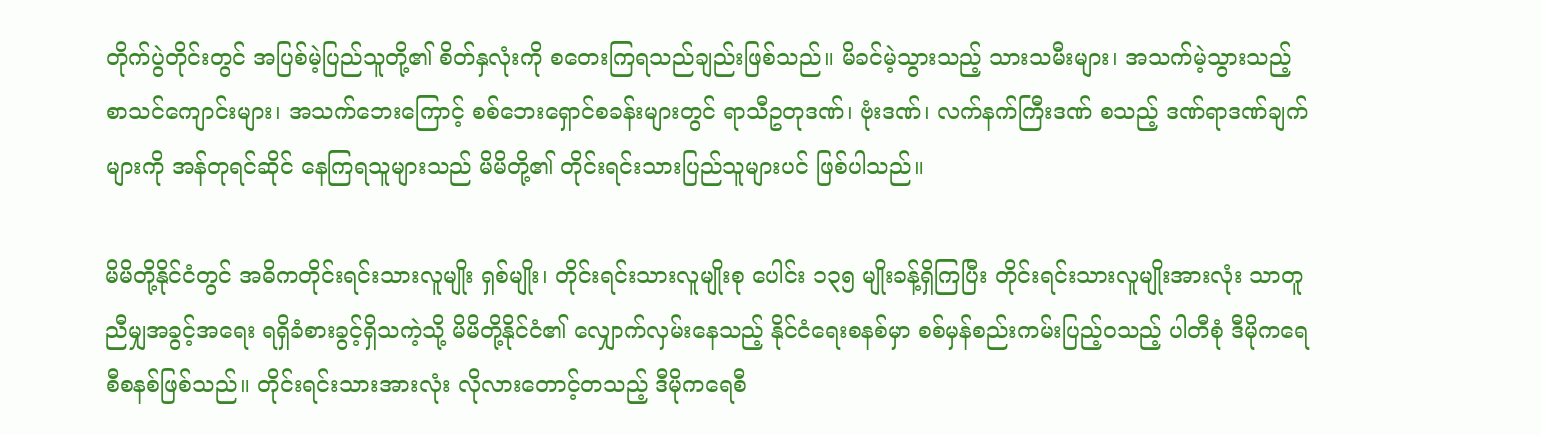တိုက်ပွဲတိုင်းတွင် အပြစ်မဲ့ပြည်သူတို့၏ စိတ်နှလုံးကို စတေးကြရသည်ချည်းဖြစ်သည်။ မိခင်မဲ့သွားသည့် သားသမီးများ၊ အသက်မဲ့သွားသည့် စာသင်ကျောင်းများ၊ အသက်ဘေးကြောင့် စစ်ဘေးရှောင်စခန်းများတွင် ရာသီဥတုဒဏ်၊ ဗုံးဒဏ်၊ လက်နက်ကြီးဒဏ် စသည့် ဒဏ်ရာဒဏ်ချက်များကို အန်တုရင်ဆိုင် နေကြရသူများသည် မိမိတို့၏ တိုင်းရင်းသားပြည်သူများပင် ဖြစ်ပါသည်။

မိမိတို့နိုင်ငံတွင် အဓိကတိုင်းရင်းသားလူမျိုး ရှစ်မျိုး၊ တိုင်းရင်းသားလူမျိုးစု ပေါင်း ၁၃၅ မျိုးခန့်ရှိကြပြီး တိုင်းရင်းသားလူမျိုးအားလုံး သာတူညီမျှအခွင့်အရေး ရရှိခံစားခွင့်ရှိသကဲ့သို့ မိမိတို့နိုင်ငံ၏ လျှောက်လှမ်းနေသည့် နိုင်ငံရေးစနစ်မှာ စစ်မှန်စည်းကမ်းပြည့်ဝသည့် ပါတီစုံ ဒီမိုကရေစီစနစ်ဖြစ်သည်။ တိုင်းရင်းသားအားလုံး လိုလားတောင့်တသည့် ဒီမိုကရေစီ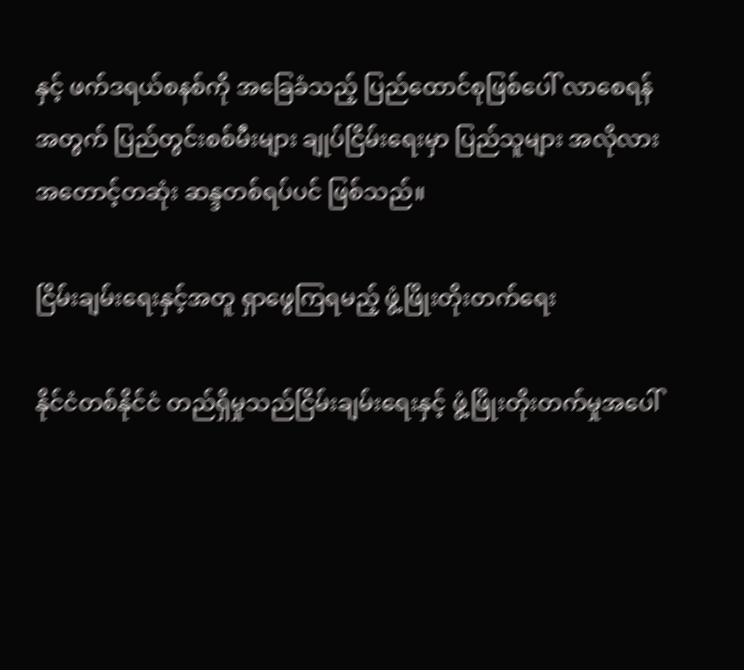နှင့် ဖက်ဒရယ်စနစ်ကို အခြေခံသည့် ပြည်ထောင်စုဖြစ်ပေါ် လာစေရန်အတွက် ပြည်တွင်းစစ်မီးများ ချုပ်ငြိမ်းရေးမှာ ပြည်သူများ အလိုလား အတောင့်တဆုံး ဆန္ဒတစ်ရပ်ပင် ဖြစ်သည်။

ငြိမ်းချမ်းရေးနှင့်အတူ ရှာဖွေကြရမည့် ဖွံ့ဖြိုးတိုးတက်ရေး

နိုင်ငံတစ်နိုင်ငံ တည်ရှိမှုသည်ငြိမ်းချမ်းရေးနှင့် ဖွံ့ဖြိုးတိုးတက်မှုအပေါ်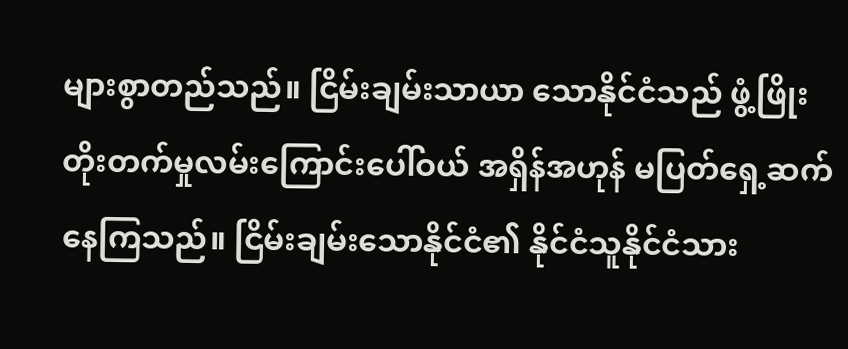များစွာတည်သည်။ ငြိမ်းချမ်းသာယာ သောနိုင်ငံသည် ဖွံ့ဖြိုးတိုးတက်မှုလမ်းကြောင်းပေါ်ဝယ် အရှိန်အဟုန် မပြတ်ရှေ့ဆက်နေကြသည်။ ငြိမ်းချမ်းသောနိုင်ငံ၏ နိုင်ငံသူနိုင်ငံသား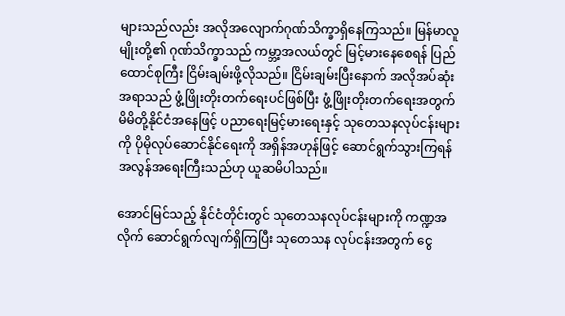များသည်လည်း အလိုအလျောက်ဂုဏ်သိက္ခာရှိနေကြသည်။ မြန်မာလူမျိုးတို့၏ ဂုဏ်သိက္ခာသည် ကမ္ဘာ့အလယ်တွင် မြင့်မားနေစေရန် ပြည်ထောင်စုကြီး ငြိမ်းချမ်းဖို့လိုသည်။ ငြိမ်းချမ်းပြီးနောက် အလိုအပ်ဆုံးအရာသည် ဖွံ့ဖြိုးတိုးတက်ရေးပင်ဖြစ်ပြီး ဖွံ့ဖြိုးတိုးတက်ရေးအတွက် မိမိတို့နိုင်ငံအနေဖြင့် ပညာရေးမြင့်မားရေးနှင့် သုတေသနလုပ်ငန်းများကို ပိုမိုလုပ်ဆောင်နိုင်ရေးကို အရှိန်အဟုန်ဖြင့် ဆောင်ရွက်သွားကြရန် အလွန်အရေးကြီးသည်ဟု ယူဆမိပါသည်။

အောင်မြင်သည့် နိုင်ငံတိုင်းတွင် သုတေသနလုပ်ငန်းများကို ကဏ္ဍအလိုက် ဆောင်ရွက်လျက်ရှိကြပြီး သုတေသန လုပ်ငန်းအတွက် ငွေ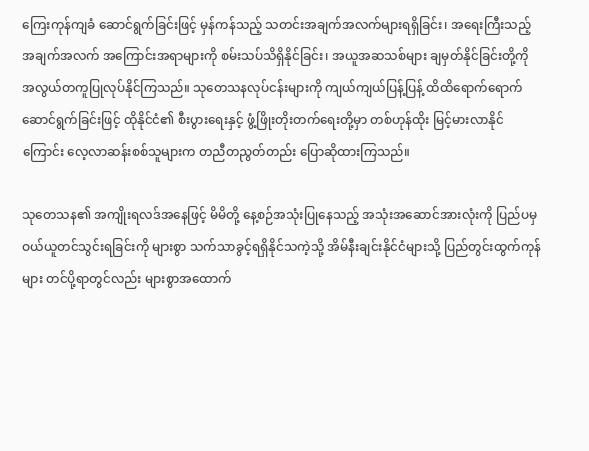ကြေးကုန်ကျခံ ဆောင်ရွက်ခြင်းဖြင့် မှန်ကန်သည့် သတင်းအချက်အလက်များရရှိခြင်း၊ အရေးကြီးသည့် အချက်အလက် အကြောင်းအရာများကို စမ်းသပ်သိရှိနိုင်ခြင်း၊ အယူအဆသစ်များ ချမှတ်နိုင်ခြင်းတို့ကို အလွယ်တကူပြုလုပ်နိုင်ကြသည်။ သုတေသနလုပ်ငန်းများကို ကျယ်ကျယ်ပြန့်ပြန့် ထိထိရောက်ရောက်ဆောင်ရွက်ခြင်းဖြင့် ထိုနိုင်ငံ၏ စီးပွားရေးနှင့် ဖွံ့ဖြိုးတိုးတက်ရေးတို့မှာ တစ်ဟုန်ထိုး မြင့်မားလာနိုင်ကြောင်း လေ့လာဆန်းစစ်သူများက တညီတညွတ်တည်း ပြောဆိုထားကြသည်။

သုတေသန၏ အကျိုးရလဒ်အနေဖြင့် မိမိတို့ နေ့စဉ်အသုံးပြုနေသည့် အသုံးအဆောင်အားလုံးကို ပြည်ပမှ ဝယ်ယူတင်သွင်းရခြင်းကို များစွာ သက်သာခွင့်ရရှိနိုင်သကဲ့သို့ အိမ်နီးချင်းနိုင်ငံများသို့ ပြည်တွင်းထွက်ကုန်များ တင်ပို့ရာတွင်လည်း များစွာအထောက်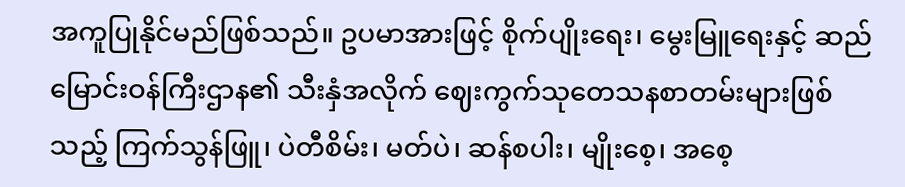အကူပြုနိုင်မည်ဖြစ်သည်။ ဥပမာအားဖြင့် စိုက်ပျိုးရေး၊ မွေးမြူရေးနှင့် ဆည်မြောင်းဝန်ကြီးဌာန၏ သီးနှံအလိုက် ဈေးကွက်သုတေသနစာတမ်းများဖြစ်သည့် ကြက်သွန်ဖြူ၊ ပဲတီစိမ်း၊ မတ်ပဲ၊ ဆန်စပါး၊ မျိုးစေ့၊ အစေ့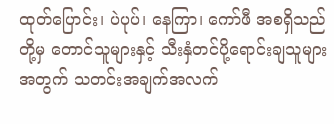ထုတ်ပြောင်း၊ ပဲပုပ်၊ နေကြာ၊ ကော်ဖီ အစရှိသည်တို့မှ တောင်သူများနှင့် သီးနှံတင်ပို့ရောင်းချသူများအတွက် သတင်းအချက်အလက်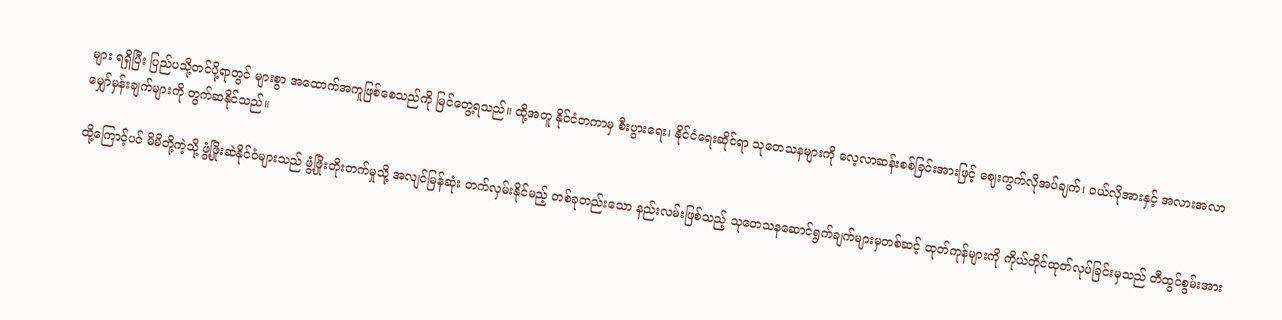များ ရရှိပြီး ပြည်ပသို့တင်ပို့ရာတွင် များစွာ အထောက်အကူဖြစ်စေသည်ကို မြင်တွေ့ရသည်။ ထို့အတူ နိုင်ငံတကာမှ စီးပွားရေး၊ နိုင်ငံရေးဆိုင်ရာ သုတေသနများကို လေ့လာဆန်းစစ်ခြင်းအားဖြင့် ဈေးကွက်လိုအပ်ချက်၊ ဝယ်လိုအားနှင့် အလားအလာ မျှော်မှန်းချက်များကို တွက်ဆနိုင်သည်။

ထို့ကြောင့်ပင် မိမိတို့ကဲ့သို့ ဖွံ့ဖြိုးဆဲနိုင်ငံများသည် ဖွံ့ဖြိုးတိုးတက်မှုသို့ အလျင်မြန်ဆုံး တက်လှမ်းနိုင်မည့် တစ်ခုတည်းသော နည်းလမ်းဖြစ်သည့် သုတေသနဆောင်ရွက်ချက်များမှတစ်ဆင့် ထုတ်ကုန်များကို ကိုယ်တိုင်ထုတ်လုပ်ခြင်းမှသည် တီထွင်စွမ်းအား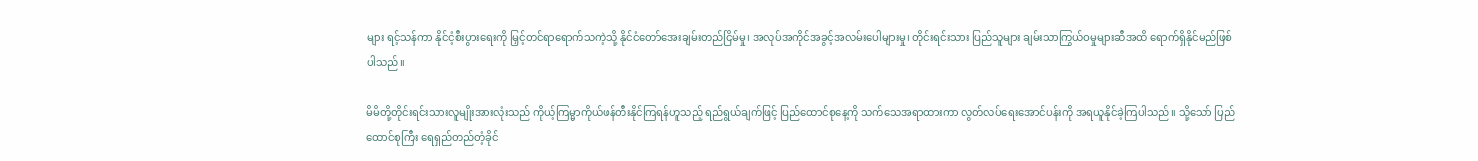များ ရင့်သန်ကာ နိုင်ငံ့စီးပွားရေးကို မြှင့်တင်ရာရောက်သကဲ့သို့ နိုင်ငံတော်အေးချမ်းတည်ငြိမ်မှု၊ အလုပ်အကိုင်အခွင့်အလမ်းပေါများမှု၊ တိုင်းရင်းသား ပြည်သူများ ချမ်းသာကြွယ်ဝမှုများဆီအထိ ရောက်ရှိနိုင်မည်ဖြစ်ပါသည်။

မိမိတို့တိုင်းရင်းသားလူမျိုးအားလုံးသည် ကိုယ့်ကြမ္မာကိုယ်ဖန်တီးနိုင်ကြရန်ဟူသည့် ရည်ရွယ်ချက်ဖြင့် ပြည်ထောင်စုနေ့ကို သက်သေအရာထားကာ လွတ်လပ်ရေးအောင်ပန်းကို အရယူနိုင်ခဲ့ကြပါသည်။ သို့သော် ပြည်ထောင်စုကြီး ရေရှည်တည်တံ့ခိုင်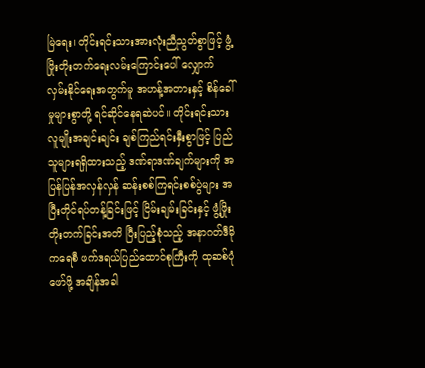မြဲရေး၊ တိုင်းရင်းသားအားလုံးညီညွတ်စွာဖြင့် ဖွံ့ဖြိုးတိုးတက်ရေးလမ်းကြောင်းပေါ် လျှောက်လှမ်းနိုင်ရေးအတွက်မူ အဟန့်အတားနှင့် စိန်ခေါ်မှုများစွာတို့ ရင်ဆိုင်နေရဆဲပင်။ တိုင်းရင်းသားလူမျိုးအချင်းချင်း ချစ်ကြည်ရင်းနှီးစွာဖြင့် ပြည်သူများရရှိထားသည့် ဒဏ်ရာဒဏ်ချက်များကို အပြန်ပြန်အလှန်လှန် ဆန်းစစ်ကြရင်းစစ်ပွဲများ အပြီးတိုင်ရပ်တန့်ခြင်းဖြင့် ငြိမ်းချမ်းခြင်းနှင့် ဖွံ့ဖြိုးတိုးတက်ခြင်းအတိ ပြီးပြည့်စုံသည့် အနာဂတ်ဒီမိုကရေစီ ဖက်ဒရယ်ပြည်ထောင်စုကြီးကို ထုဆစ်ပုံဖော်ဖို့ အချိန်အခါ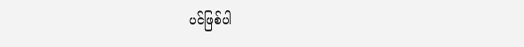ပင်ဖြစ်ပါ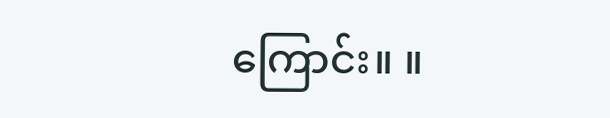ကြောင်း။ ။